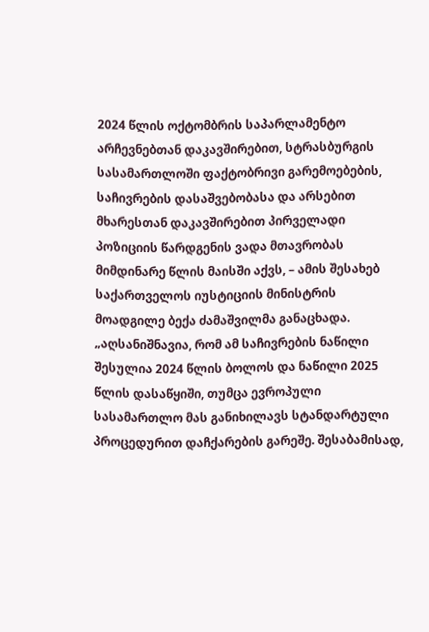2024 წლის ოქტომბრის საპარლამენტო არჩევნებთან დაკავშირებით, სტრასბურგის სასამართლოში ფაქტობრივი გარემოებების, საჩივრების დასაშვებობასა და არსებით მხარესთან დაკავშირებით პირველადი პოზიციის წარდგენის ვადა მთავრობას მიმდინარე წლის მაისში აქვს, – ამის შესახებ საქართველოს იუსტიციის მინისტრის მოადგილე ბექა ძამაშვილმა განაცხადა.
„აღსანიშნავია, რომ ამ საჩივრების ნაწილი შესულია 2024 წლის ბოლოს და ნაწილი 2025 წლის დასაწყიში, თუმცა ევროპული სასამართლო მას განიხილავს სტანდარტული პროცედურით დაჩქარების გარეშე. შესაბამისად,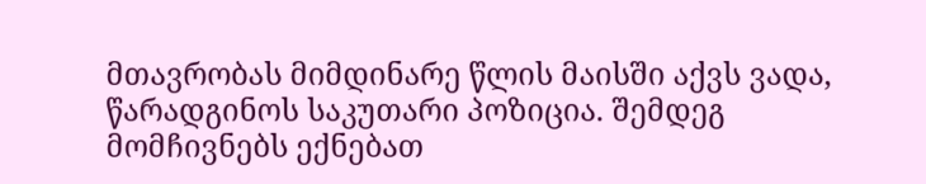მთავრობას მიმდინარე წლის მაისში აქვს ვადა, წარადგინოს საკუთარი პოზიცია. შემდეგ მომჩივნებს ექნებათ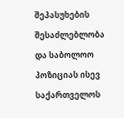შეპასუხების შესაძლებლობა და საბოლოო პოზიციას ისევ საქართველოს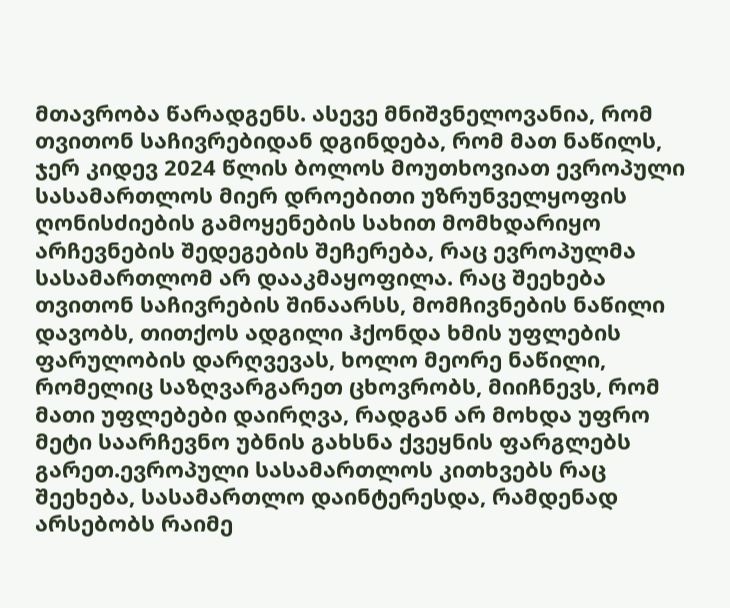მთავრობა წარადგენს. ასევე მნიშვნელოვანია, რომ თვითონ საჩივრებიდან დგინდება, რომ მათ ნაწილს, ჯერ კიდევ 2024 წლის ბოლოს მოუთხოვიათ ევროპული სასამართლოს მიერ დროებითი უზრუნველყოფის ღონისძიების გამოყენების სახით მომხდარიყო არჩევნების შედეგების შეჩერება, რაც ევროპულმა სასამართლომ არ დააკმაყოფილა. რაც შეეხება თვითონ საჩივრების შინაარსს, მომჩივნების ნაწილი დავობს, თითქოს ადგილი ჰქონდა ხმის უფლების ფარულობის დარღვევას, ხოლო მეორე ნაწილი, რომელიც საზღვარგარეთ ცხოვრობს, მიიჩნევს, რომ მათი უფლებები დაირღვა, რადგან არ მოხდა უფრო მეტი საარჩევნო უბნის გახსნა ქვეყნის ფარგლებს გარეთ.ევროპული სასამართლოს კითხვებს რაც შეეხება, სასამართლო დაინტერესდა, რამდენად არსებობს რაიმე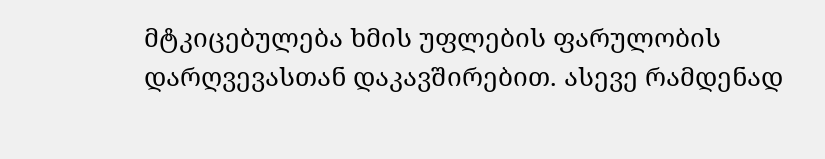მტკიცებულება ხმის უფლების ფარულობის დარღვევასთან დაკავშირებით. ასევე რამდენად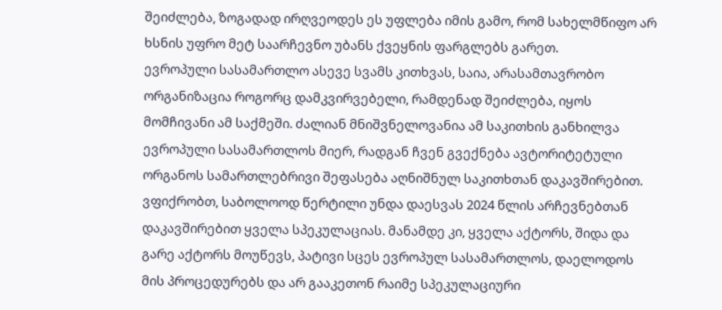შეიძლება, ზოგადად ირღვეოდეს ეს უფლება იმის გამო, რომ სახელმწიფო არ ხსნის უფრო მეტ საარჩევნო უბანს ქვეყნის ფარგლებს გარეთ.
ევროპული სასამართლო ასევე სვამს კითხვას, საია, არასამთავრობო ორგანიზაცია როგორც დამკვირვებელი, რამდენად შეიძლება, იყოს მომჩივანი ამ საქმეში. ძალიან მნიშვნელოვანია ამ საკითხის განხილვა ევროპული სასამართლოს მიერ, რადგან ჩვენ გვექნება ავტორიტეტული ორგანოს სამართლებრივი შეფასება აღნიშნულ საკითხთან დაკავშირებით. ვფიქრობთ, საბოლოოდ წერტილი უნდა დაესვას 2024 წლის არჩევნებთან დაკავშირებით ყველა სპეკულაციას. მანამდე კი, ყველა აქტორს, შიდა და გარე აქტორს მოუწევს, პატივი სცეს ევროპულ სასამართლოს, დაელოდოს მის პროცედურებს და არ გააკეთონ რაიმე სპეკულაციური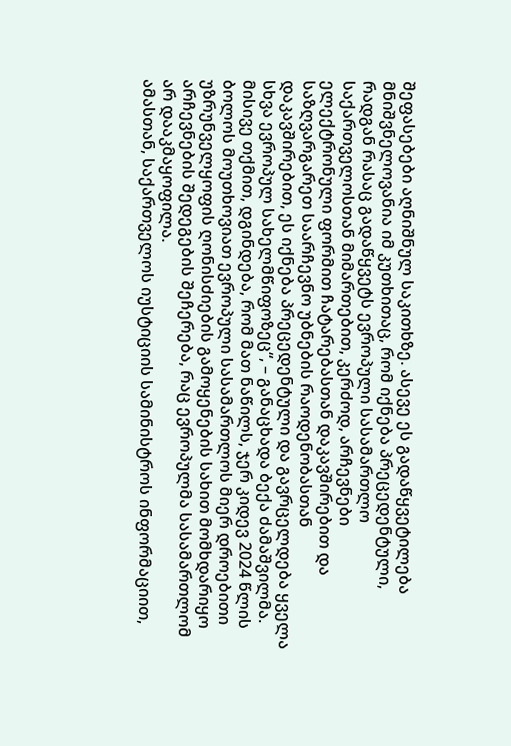შეფასებები აღნიშნულ საკითხზე. ასევე ეს გადაწყვეტილება მნიშვნელოვანია იმ კუთხითაც, რომ იქნება პრეცედენტული, რადგან რასაც გადაწყვეტს ევროპული სასამართლო საქართველოსთან მიმართებით, კერძოდ, არჩევნები ელექტრონული ფორმით ჩატარებასთან დაკავშირებით და საზღვარგარეთ საარჩევნო უბნების რაოდენობასთან დაკავშირებით, ეს იქნება პრეცედენტული და გავრცელდება ყველა სხვა ევროპულ სახელმწიფოზეც“, – განაცხადა ბექა ძამაშვილმა.
მისივე თქმით, დგინდება, რომ მათ ნაწილს, ჯერ კიდევ 2024 წლის ბოლოს მოუთხოვიათ ევროპული სასამართლოს მიერ დროებითი უზრუნველყოფის ღონისძიების გამოყენების სახით მომხდარიყო არჩევნების შედეგების შეჩერება, რაც ევროპულმა სასამართლომ არ დააკმაყოფილა.
ამასთან, საქართველოს იუსტიციის სამინისტროს ინფორმაციით,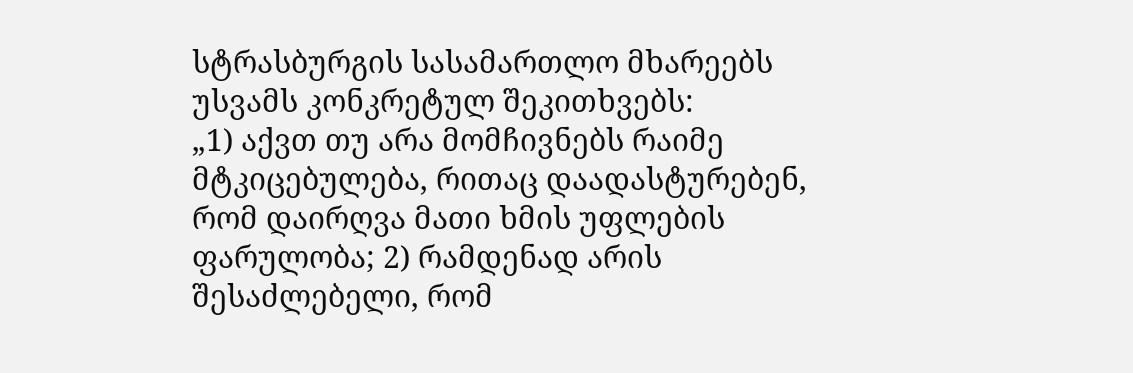სტრასბურგის სასამართლო მხარეებს უსვამს კონკრეტულ შეკითხვებს:
„1) აქვთ თუ არა მომჩივნებს რაიმე მტკიცებულება, რითაც დაადასტურებენ, რომ დაირღვა მათი ხმის უფლების ფარულობა; 2) რამდენად არის შესაძლებელი, რომ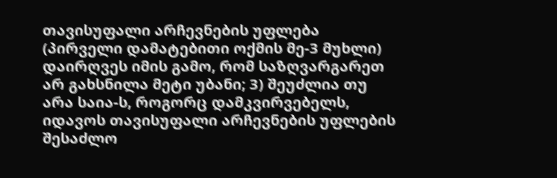თავისუფალი არჩევნების უფლება (პირველი დამატებითი ოქმის მე-3 მუხლი) დაირღვეს იმის გამო, რომ საზღვარგარეთ არ გახსნილა მეტი უბანი; 3) შეუძლია თუ არა საია-ს, როგორც დამკვირვებელს, იდავოს თავისუფალი არჩევნების უფლების შესაძლო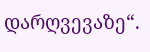დარღვევაზე“.